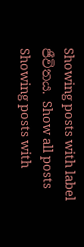Showing posts with label ජීවිතය. Show all posts
Showing posts with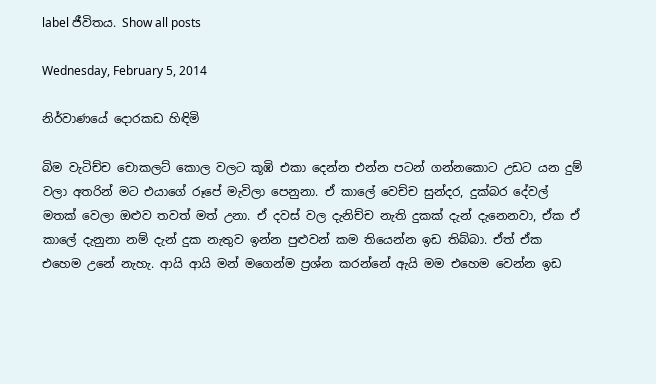label ජීවිතය. Show all posts

Wednesday, February 5, 2014

නිර්වාණයේ දොරකඩ හිඳිමි

බිම වැටිච්ච චොකලට් කොල වලට කූඹි එකා දෙන්න එන්න පටන් ගන්නකොට උඩට යන දුම් වලා අතරින් මට එයාගේ රූපේ මැවිලා පෙනුනා. ඒ කාලේ වෙච්ච සුන්දර, දුක්බර දේවල් මතක් වෙලා ඔළුව තවත් මත් උනා. ඒ දවස් වල දැනිච්ච නැති දුකක් දැන් දැනෙනවා, ඒක ඒ කාලේ දැනුනා නම් දැන් දුක නැතුව ඉන්න පුළුවන් කම තියෙන්න ඉඩ තිබ්බා. ඒත් ඒක එහෙම උනේ නැහැ. ආයි ආයි මන් මගෙන්ම ප්‍රශ්න කරන්නේ ඇයි මම එහෙම වෙන්න ඉඩ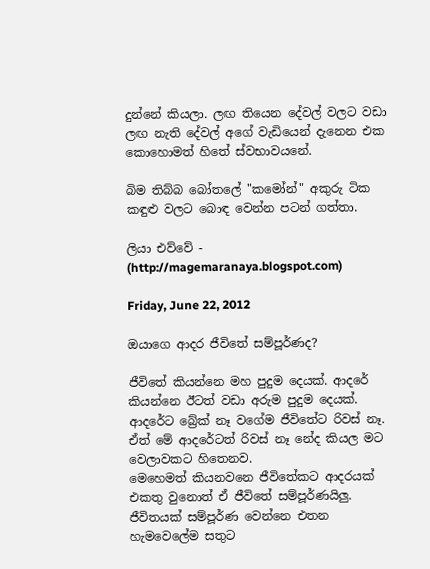දුන්නේ කියලා. ලඟ තියෙන දේවල් වලට වඩා ලඟ නැති දේවල් අගේ වැඩියෙන් දැනෙන එක කොහොමත් හිතේ ස්වභාවයනේ.

බිම තිබ්බ බෝතලේ "කමෝන්" අකුරු ටික කඳුළු වලට බොඳ වෙන්න පටන් ගත්තා.

ලියා එව්වේ - (http://magemaranaya.blogspot.com)

Friday, June 22, 2012

ඔයාගෙ ආදර ජීවිතේ සම්පූර්ණද?

ජීවිතේ කියන්නෙ මහ පුදුම දෙයක්. ආදරේ කියන්නෙ ඊටත් වඩා අරුම පුදුම දෙයක්.
ආදරේට බ්‍රේක් නෑ වගේම ජීවිතේට රිවස් නෑ.
ඒත් මේ ආදරේටත් රිවස් නෑ නේද කියල මට වෙලාවකට හිතෙනව.
මෙහෙමත් කියනවනෙ ජීවිතේකට ආදරයක් එකතු වුනොත් ඒ ජීවිතේ සම්පූර්ණයිලු.
ජීවිතයක් සම්පූර්ණ වෙන්නෙ එතන හැමවෙලේම සතුට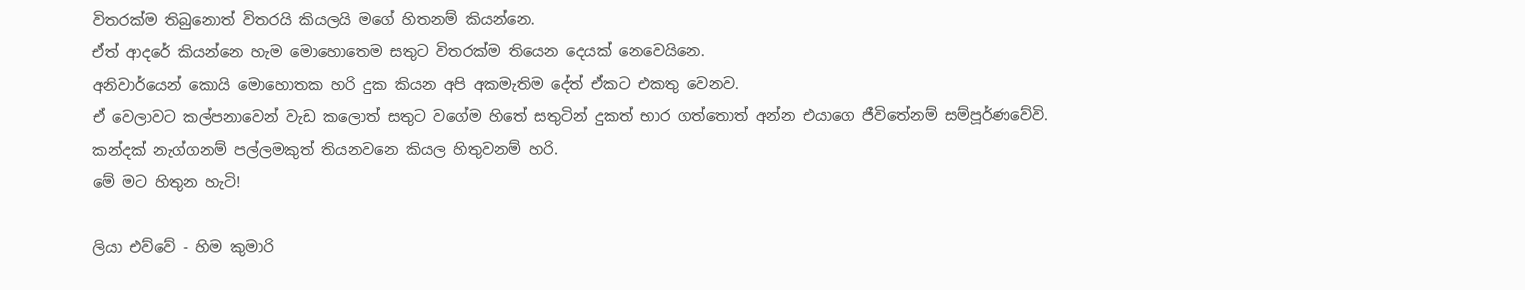විතරක්ම තිබුනොත් විතරයි කියලයි මගේ හිතනම් කියන්නෙ.
ඒත් ආදරේ කියන්නෙ හැම මොහොතෙම සතුට විතරක්ම තියෙන දෙයක් නෙවෙයිනෙ.
අනිවාර්යෙන් කොයි මොහොතක හරි දුක කියන අපි අකමැතිම දේත් ඒකට එකතු වෙනව.
ඒ වෙලාවට කල්පනාවෙන් වැඩ කලොත් සතුට වගේම හිතේ සතුටින් දුකත් භාර ගත්තොත් අන්න එයාගෙ ජීවිතේනම් සම්පූර්ණවේවි.
කන්දක් නැග්ගනම් පල්ලමකුත් තියනවනෙ කියල හිතුවනම් හරි.
මේ මට හිතුන හැටි!

ලියා එව්වේ - හිම කුමාරි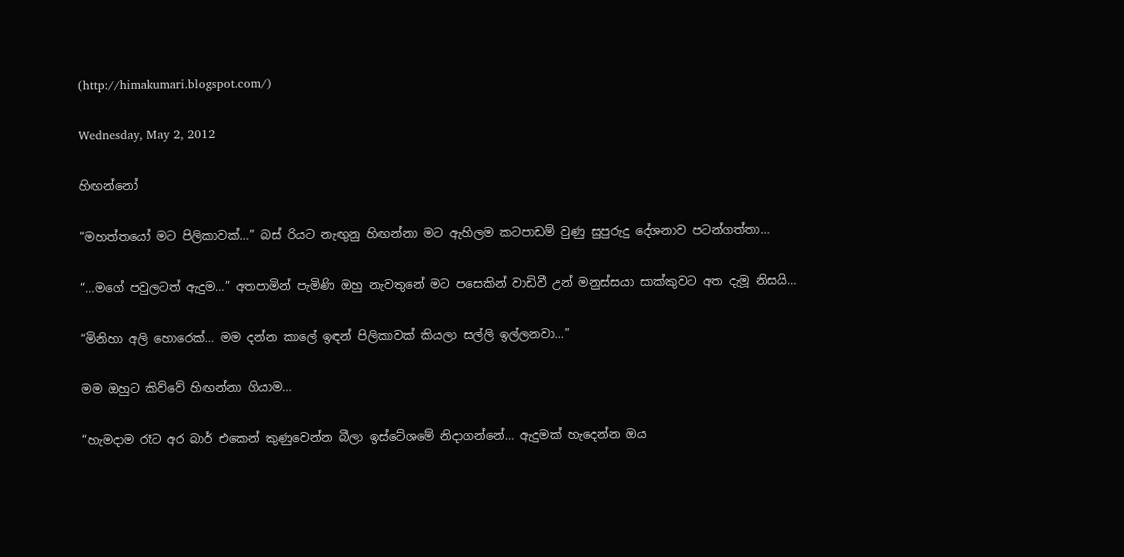(http://himakumari.blogspot.com/)

Wednesday, May 2, 2012

හිඟන්නෝ

“මහත්තයෝ මට පිලිකාවක්…” බස්‍ රියට නැඟුනු හිඟන්නා මට ඇහිලම කටපාඩම් වුණු සුපුරුදු දේශනාව පටන්ගත්තා…

“…මගේ පවුලටත් ඇදුම…” අතපාමින් පැමිණි ඔහු නැවතුනේ මට පසෙකින් වාඩිවී උන් මනුස්සයා සාක්කුවට අත දැමූ නිසයි…

“මිනිහා අලි හොරෙක්… මම දන්න කාලේ ඉඳන් පිලිකාවක් කියලා සල්ලි ඉල්ලනවා...”

මම ඔහුට කිව්වේ හිඟන්නා ගියාම…

“හැමදාම රෑට අර බාර් එකෙන් කුණුවෙන්න බීලා ඉස්ටේශමේ නිදාගන්නේ… ඇදුමක් හැදෙන්න ඔය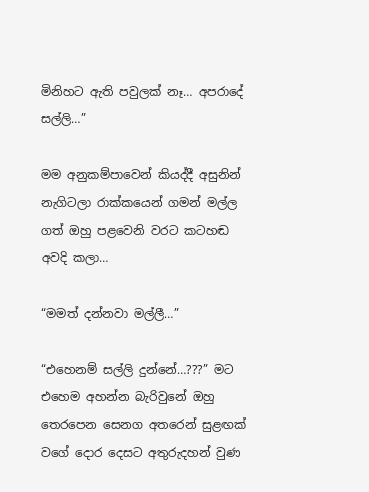මිනිහට ඇති පවුලක් නෑ… අපරාදේ සල්ලි…”

මම අනුකම්පාවෙන් කියද්දී අසුනින් නැගිටලා රාක්කයෙන් ගමන් මල්ල ගත් ඔහු පළවෙනි වරට කටහඬ අවදි කලා…

“මමත් දන්නවා මල්ලී…”

“එහෙනම් සල්ලි දුන්නේ…???” මට එහෙම අහන්න බැරිවුනේ ඔහු තෙරපෙන සෙනග අතරෙන් සුළඟක් වගේ දොර දෙසට අතුරුදහන් වුණ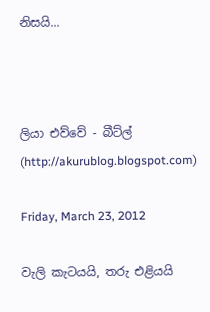නිසයි...



ලියා එව්වේ - බීට්ල් (http://akurublog.blogspot.com)

Friday, March 23, 2012

වැලි කැටයයි, තරු එළියයි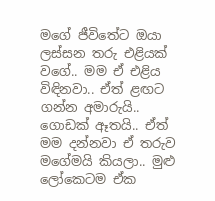මගේ ජීවිතේට ඔයා ලස්සන තරු එළියක් වගේ.. මම ඒ එළිය විඳිනවා.. ඒත් ළඟට ගන්න අමාරුයි.. ගොඩක් ඈතයි.. ඒත් මම දන්නවා ඒ තරුව මගේමයි කියලා.. මුළු ලෝකෙටම ඒක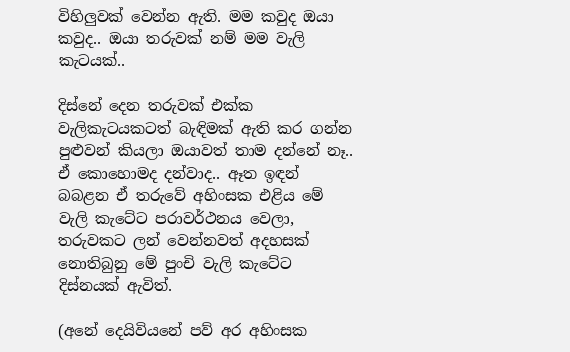විහිලුවක් වෙන්න ඇති. මම කවුද ඔයා කවුද.. ඔයා තරුවක් නම් මම වැලි කැටයක්..

දිස්නේ දෙන තරුවක් එක්ක වැලිකැටයකටත් බැඳිමක් ඇති කර ගන්න පුළුවන් කියලා ඔයාවත් තාම දන්නේ නෑ.. ඒ කොහොමද දන්වාද.. ඈත ඉඳන් බබළන ඒ තරුවේ අහිංසක එළිය මේ වැලි කැටේට පරාවර්ථනය වෙලා, තරුවකට ලන් වෙන්නවත් අදහසක් නොතිබුනු මේ පුංචි වැලි කැටේට දිස්නයක් ඇවිත්.

(අනේ දෙයිවියනේ පව් අර අහිංසක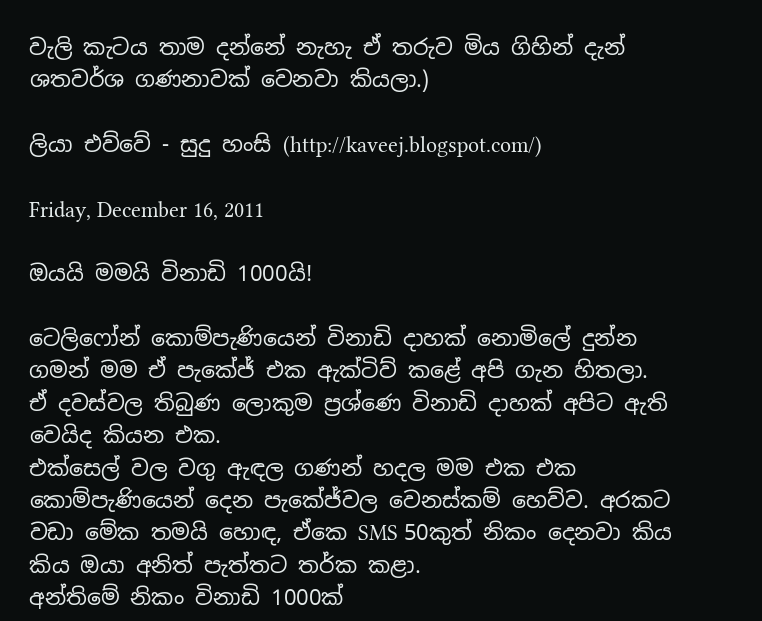වැලි කැටය තාම දන්නේ නැහැ ඒ තරුව මිය ගිහින් දැන් ශතවර්ශ ගණනාවක් වෙනවා කියලා.)

ලියා එව්වේ - සුදු හංසි (http://kaveej.blogspot.com/)

Friday, December 16, 2011

ඔයයි මමයි විනාඩි 1000යි!

ටෙලිෆෝන් කොම්පැණියෙන් විනාඩි දාහක් නොමිලේ දුන්න ගමන් මම ඒ පැකේජ් එක ඇක්ටිව් කළේ අපි ගැන හිතලා.
ඒ දවස්වල තිබුණ ලොකුම ප්‍රශ්ණෙ විනාඩි දාහක් අපිට ඇති වෙයිද කියන එක.
එක්සෙල් වල වගු ඇඳල ගණන් හදල මම එක එක කොම්පැණියෙන් දෙන පැකේජ්වල වෙනස්කම් හෙව්ව. අරකට වඩා මේක තමයි හොඳ, ඒකෙ SMS 50කුත් නිකං දෙනවා කිය කිය ඔයා අනිත් පැත්තට තර්ක කළා.
අන්තිමේ නිකං විනාඩි 1000ක්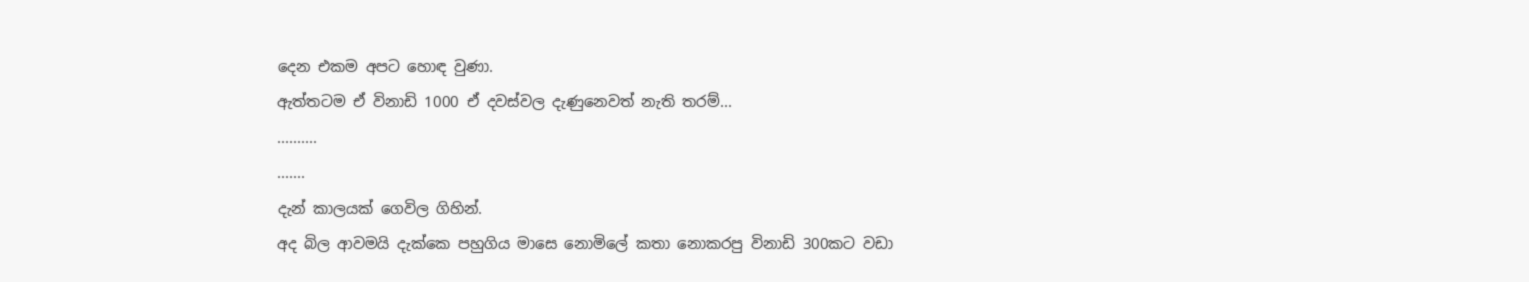දෙන එකම අපට හොඳ වුණා.
ඇත්තටම ඒ විනාඩි 1000 ඒ දවස්වල දැණුනෙවත් නැති තරම්...
..........
.......
දැන් කාලයක් ගෙවිල ගිහින්.
අද බිල ආවමයි දැක්කෙ පහුගිය මාසෙ නොමිලේ කතා නොකරපු විනාඩි 300කට වඩා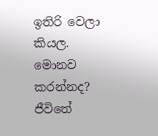ඉතිරි වෙලා කියල.
මොනව කරන්නද?
ජීවිතේ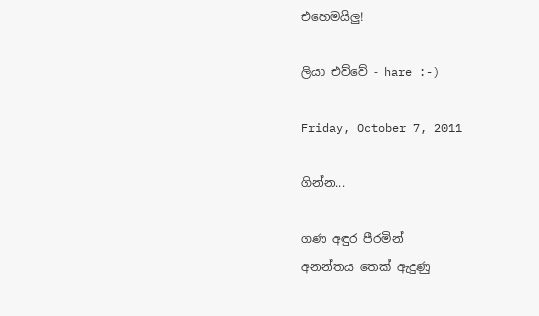එහෙමයිලු!

ලියා එව්වේ - hare :-)

Friday, October 7, 2011

ගින්න...

ගණ අඳුර පීරමින්
අනන්තය තෙක් ඇදුණු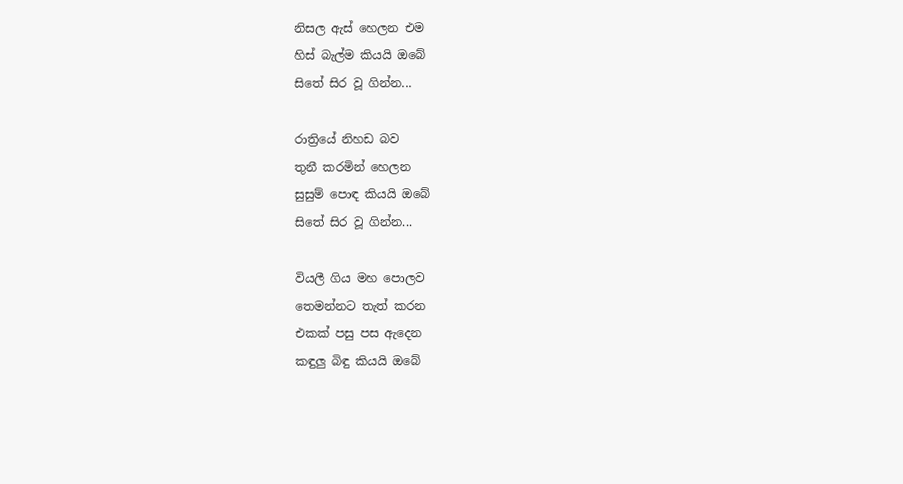නිසල ඇස් හෙලන එම
හිස් බැල්ම කියයි ඔබේ
සිතේ සිර වූ ගින්න...

රාත්‍රියේ නිහඩ බව
තුනී කරමින් හෙලන
සුසුම් පොඳ කියයි ඔබේ
සිතේ සිර වූ ගින්න...

වියලී ගිය මහ පොලව
තෙමන්නට තැත් කරන
එකක් පසු පස ඇදෙන
කඳුලු බිඳු කියයි ඔබේ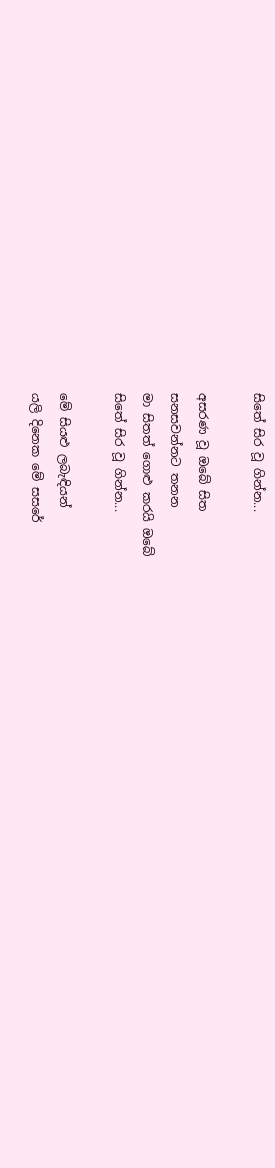සිතේ සිර වූ ගින්න...

අසරණ වූ ඔබේ සිත
සනසවන්නට තනන
මා සිතත් ගොළු කරයි ඔබේ
සිතේ සිර වූ ගින්න...

මේ සියළු ලබැඳියන්
යලි දිනෙක මේ සසරේ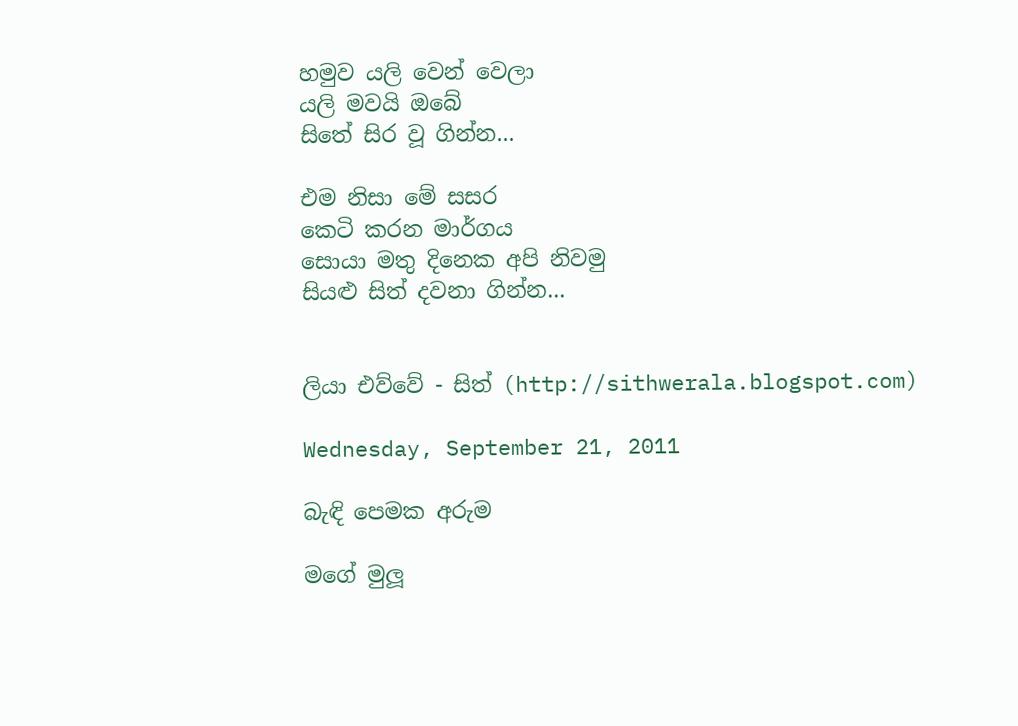හමුව යලි වෙන් වෙලා
යලි මවයි ඔබේ
සිතේ සිර වූ ගින්න...

එම නිසා මේ සසර
කෙටි කරන මාර්ගය
සොයා මතු දිනෙක අපි නිවමු
සියළු සිත් දවනා ගින්න...


ලියා එව්වේ - සිත් (http://sithwerala.blogspot.com)

Wednesday, September 21, 2011

බැඳි පෙමක අරුම

මගේ මුලූ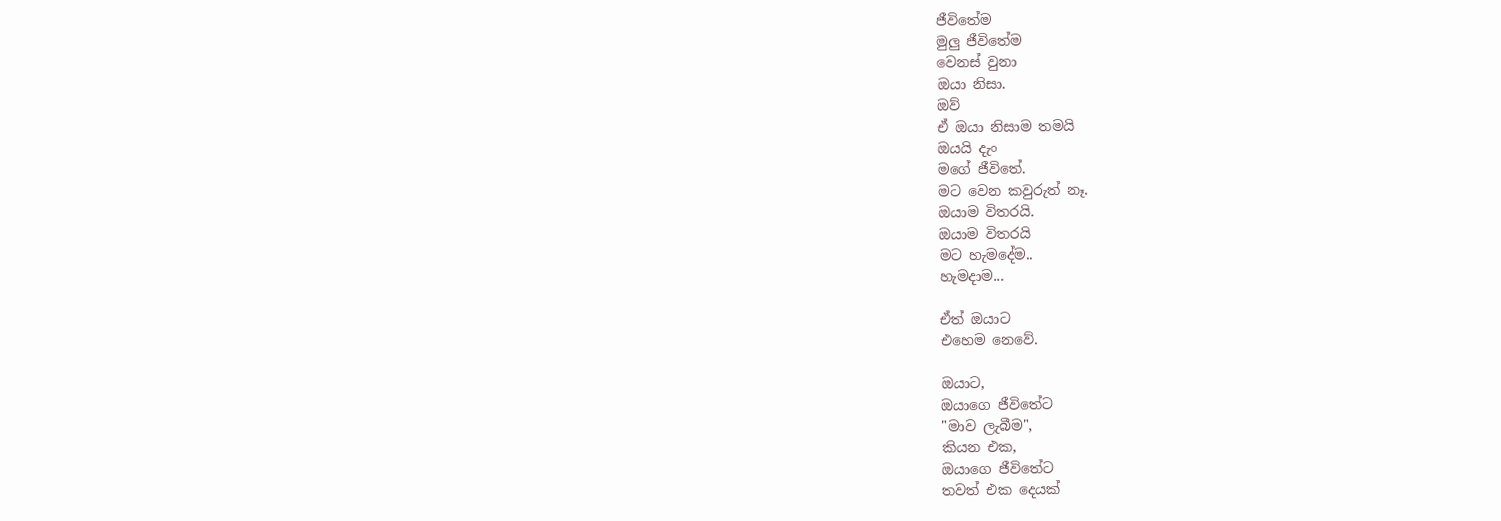ජීවිතේම
මුලු ජීවිතේම
වෙනස් වුනා
ඔයා නිසා.
ඔව්
ඒ ඔයා නිසාම තමයි
ඔයයි දැං
මගේ ජීවිතේ.
මට වෙන කවුරුත් නෑ.
ඔයාම විතරයි.
ඔයාම විතරයි
මට හැමදේම..
හැමදාම...

ඒත් ඔයාට
එහෙම නෙවේ.

ඔයාට,
ඔයාගෙ ජීවිතේට
"මාව ලැබීම",
කියන එක,
ඔයාගෙ ජීවිතේට
තවත් එක දෙයක්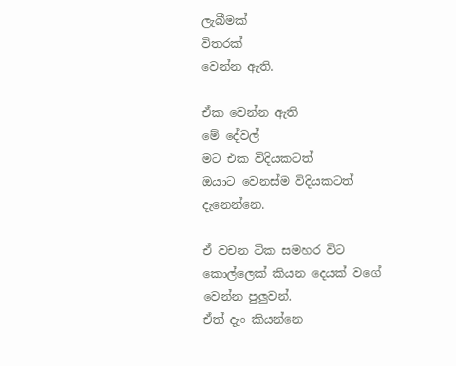ලැබීමක්
විතරක්
වෙන්න ඇති.

ඒක වෙන්න ඇති
මේ දේවල්
මට එක විදියකටත්
ඔයාට වෙනස්ම විදියකටත්
දැනෙන්නෙ.

ඒ වචන ටික සමහර විට
කොල්ලෙක් කියන දෙයක් වගේ
වෙන්න පුලුවන්.
ඒත් දැං කියන්නෙ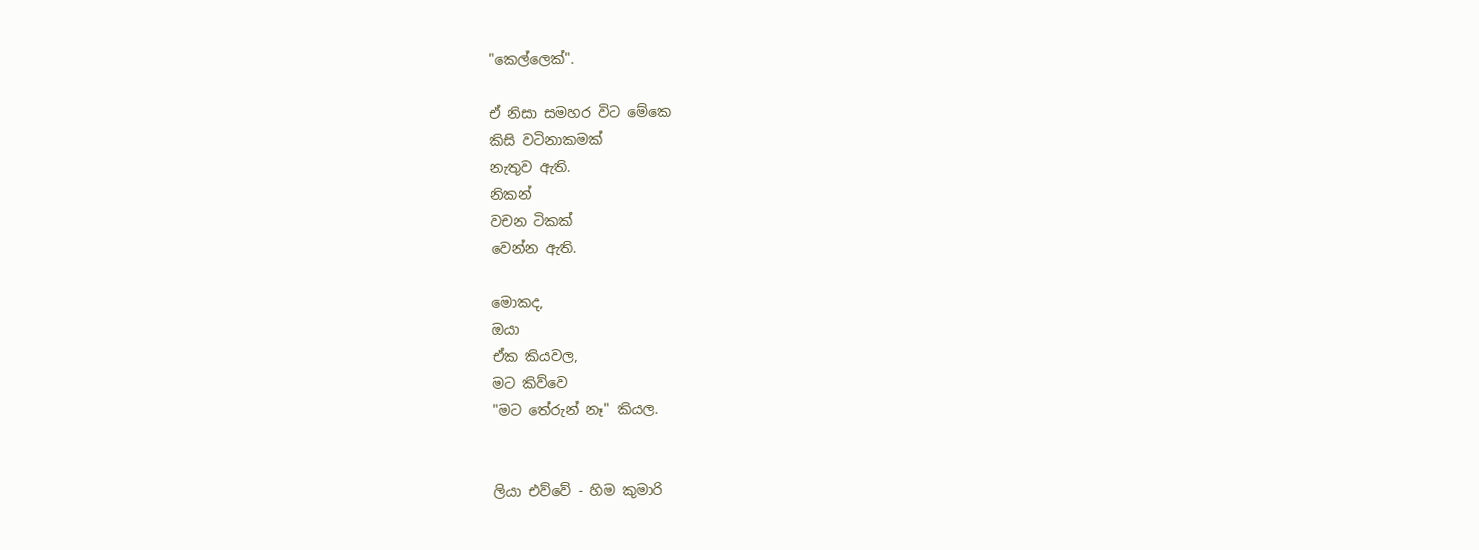"කෙල්ලෙක්".

ඒ නිසා සමහර විට මේකෙ
කිසි වටිනාකමක්
නැතුව ඇති.
නිකන්
වචන ටිකක්
වෙන්න ඇති.

මොකද,
ඔයා
ඒක කියවල,
මට කිව්වෙ
"මට තේරුන් නෑ" කියල.


ලියා එව්වේ - හිම කුමාරි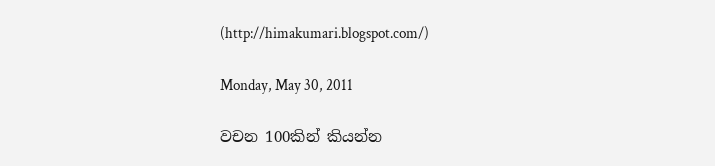(http://himakumari.blogspot.com/)

Monday, May 30, 2011

වචන 100කින් කියන්න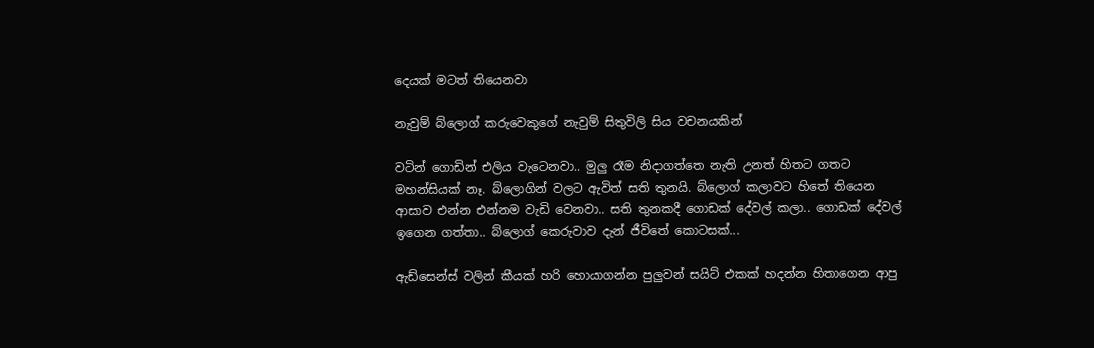දෙයක් මටත් තියෙනවා

නැවුම් බ්ලොග් කරුවෙකුගේ නැවුම් සිතුවිලි සිය වචනයකින්

වටින් ගොඩින් එලිය වැටෙනවා.. මුලු රෑම නිදාගත්තෙ නැති උනත් හිතට ගතට මහන්සියක් නෑ. බ්ලොගින් වලට ඇවිත් සති තුනයි. බ්ලොග් කලාවට හිතේ තියෙන ආසාව එන්න එන්නම වැඩි වෙනවා.. සති තුනකදී ගොඩක් දේවල් කලා.. ගොඩක් දේවල් ඉගෙන ගත්තා.. බ්ලොග් කෙරුවාව දැන් ජීවිතේ කොටසක්...

ඇඩ්සෙන්ස් වලින් කීයක් හරි හොයාගන්න පුලුවන් සයිට් එකක් හදන්න හිතාගෙන ආපු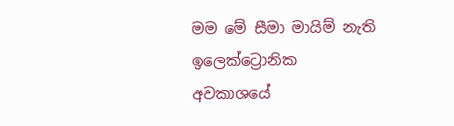මම මේ සීමා මායිම් නැති ඉලෙක්ට්‍රොනික අවකාශයේ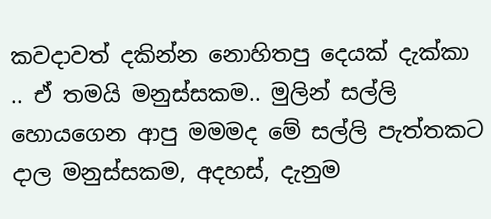කවදාවත් දකින්න නොහිතපු දෙයක් දැක්කා .. ඒ තමයි මනුස්සකම.. මුලින් සල්ලි හොයගෙන ආපු මමමද මේ සල්ලි පැත්තකට දාල මනුස්සකම, අදහස්, දැනුම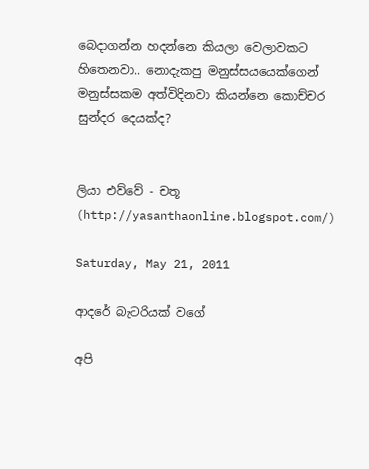බෙදාගන්න හදන්නෙ කියලා වෙලාවකට හිතෙනවා.. නොදැකපු මනුස්සයයෙක්ගෙන් මනුස්සකම අත්විදිනවා කියන්නෙ කොච්චර සුන්දර දෙයක්ද?


ලියා එව්වේ - චතූ (http://yasanthaonline.blogspot.com/)

Saturday, May 21, 2011

ආදරේ බැටරියක් වගේ

අපි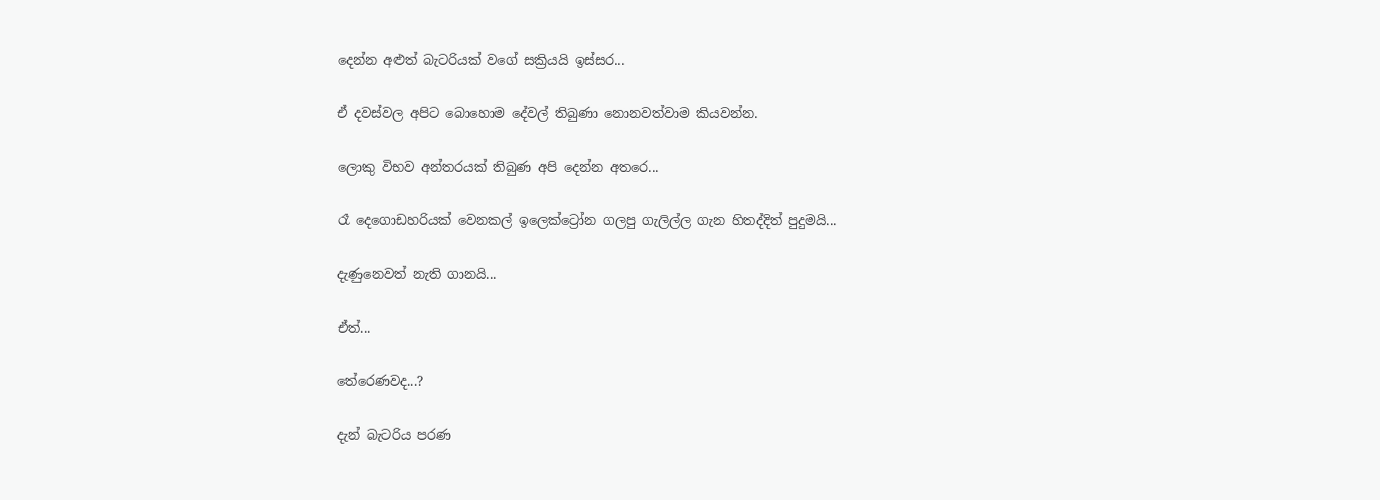දෙන්න අළුත් බැටරියක් වගේ සක්‍රියයි ඉස්සර...

ඒ දවස්වල අපිට බොහොම දේවල් තිබුණා නොනවත්වාම කියවන්න.

ලොකු විභව අන්තරයක් තිබුණ අපි දෙන්න අතරෙ...

රෑ දෙගොඩහරියක් වෙනකල් ඉලෙක්ට්‍රෝන ගලපු ගැලිල්ල ගැන හිතද්දිත් පුදුමයි...

දැණුනෙවත් නැති ගානයි...

ඒත්...

තේරෙණවද...?

දැන් බැටරිය පරණ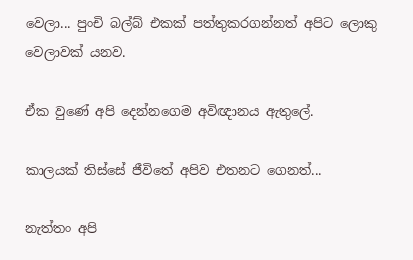වෙලා... පුංචි බල්බ් එකක් පත්තුකරගන්නත් අපිට ලොකු වෙලාවක් යනව.

ඒක වුණේ අපි දෙන්නගෙම අවිඥානය ඇතුලේ.

කාලයක් තිස්සේ ජීවිතේ අපිව එතනට ගෙනත්...

නැත්තං අපි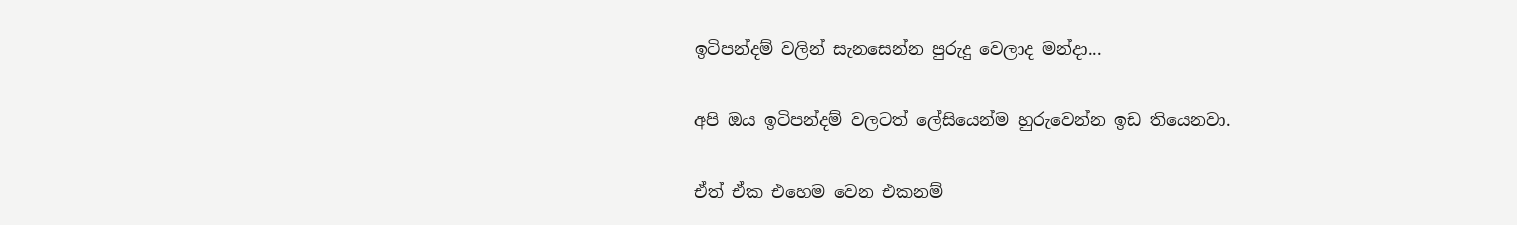ඉටිපන්දම් වලින් සැනසෙන්න පුරුදු වෙලාද මන්දා...

අපි ඔය ඉටිපන්දම් වලටත් ලේසියෙන්ම හුරුවෙන්න ඉඩ තියෙනවා.

ඒත් ඒක එහෙම වෙන එකනම්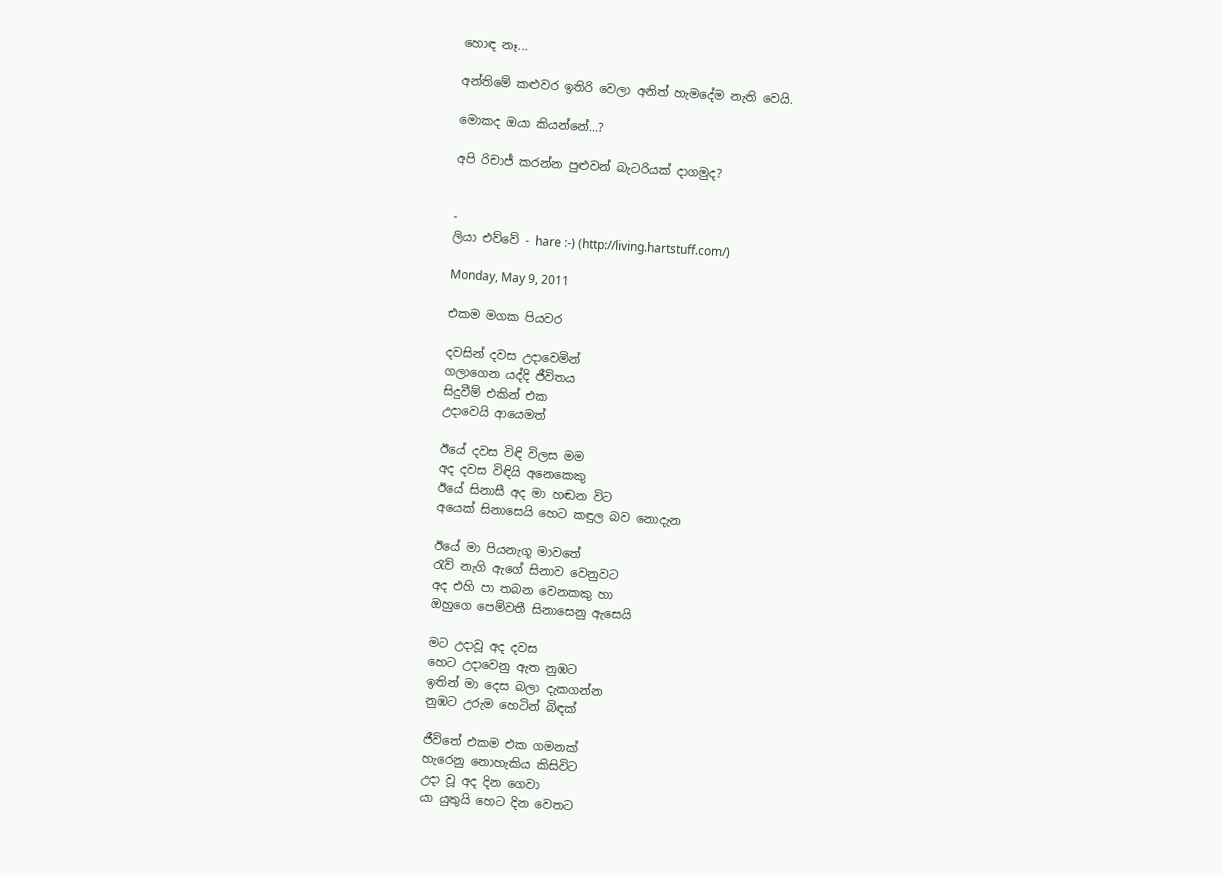හොඳ නෑ...

අන්තිමේ කළුවර ඉතිරි වෙලා අනිත් හැමදේම නැති වෙයි.

මොකද ඔයා කියන්නේ...?

අපි රිචාජ් කරන්න පුළුවන් බැටරියක් දාගමුද?


-
ලියා එව්වේ - hare :-) (http://living.hartstuff.com/)

Monday, May 9, 2011

එකම මගක පියවර

දවසින් දවස උදාවෙමින්
ගලාගෙන යද්දි ජීවිතය
සිදුවීම් එකින් එක
උදාවෙයි ආයෙමත්

ඊයේ දවස විඳි විලස මම
අද දවස විඳියි අනෙකෙකු
ඊයේ සිනාසී අද මා හඬන විට
අයෙක් සිනාසෙයි හෙට කඳුල බව නොදැන

ඊයේ මා පියනැගූ මාවතේ
රැව් නැගි ඇගේ සිනාව වෙනුවට
අද එහි පා තබන වෙනකකු හා
ඔහුගෙ පෙම්වතී සිනාසෙනු ඇසෙයි

මට උදාවූ අද දවස
හෙට උදාවෙනු ඇත නුඹට
ඉතින් මා දෙස බලා දැකගන්න
නුඹට උරුම හෙටින් බිඳක්

ජීවිතේ එකම එක ගමනක්
හැරෙනු නොහැකිය කිසිවිට
උදා වූ අද දින ගෙවා
යා යුතුයි හෙට දින වෙත‍ට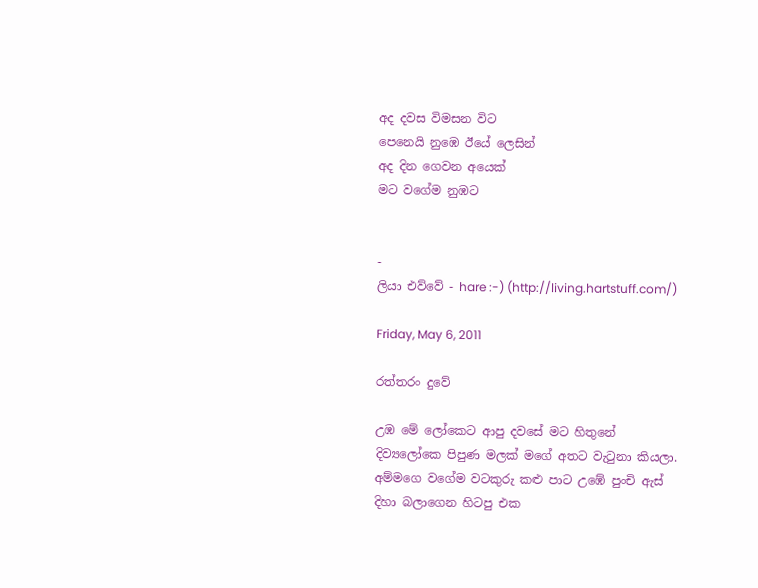අද දවස විමසන වි‍ට
පෙනෙයි නුඹෙ ඊයේ ලෙසින්
අද දින ගෙවන අයෙක්
ම‍ට වගේම නුඹට


-
ලියා එව්වේ - hare :-) (http://living.hartstuff.com/)

Friday, May 6, 2011

රත්තරං දුවේ

උඹ මේ ලෝකෙට ආපු දවසේ මට හිතුනේ දිව්‍යලෝකෙ පිපුණ මලක් මගේ අතට වැටුනා කියලා. අම්මගෙ වගේම වටකුරු කළු පාට උඹේ පුංචි ඇස් දිහා බලාගෙන හිටපු එක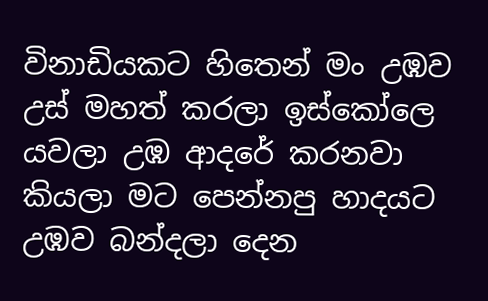විනාඩියකට හිතෙන් මං උඹව උස් මහත් කරලා ඉස්කෝලෙ යවලා උඹ ආදරේ කරනවා කියලා මට පෙන්නපු හාදයට උඹව බන්දලා දෙන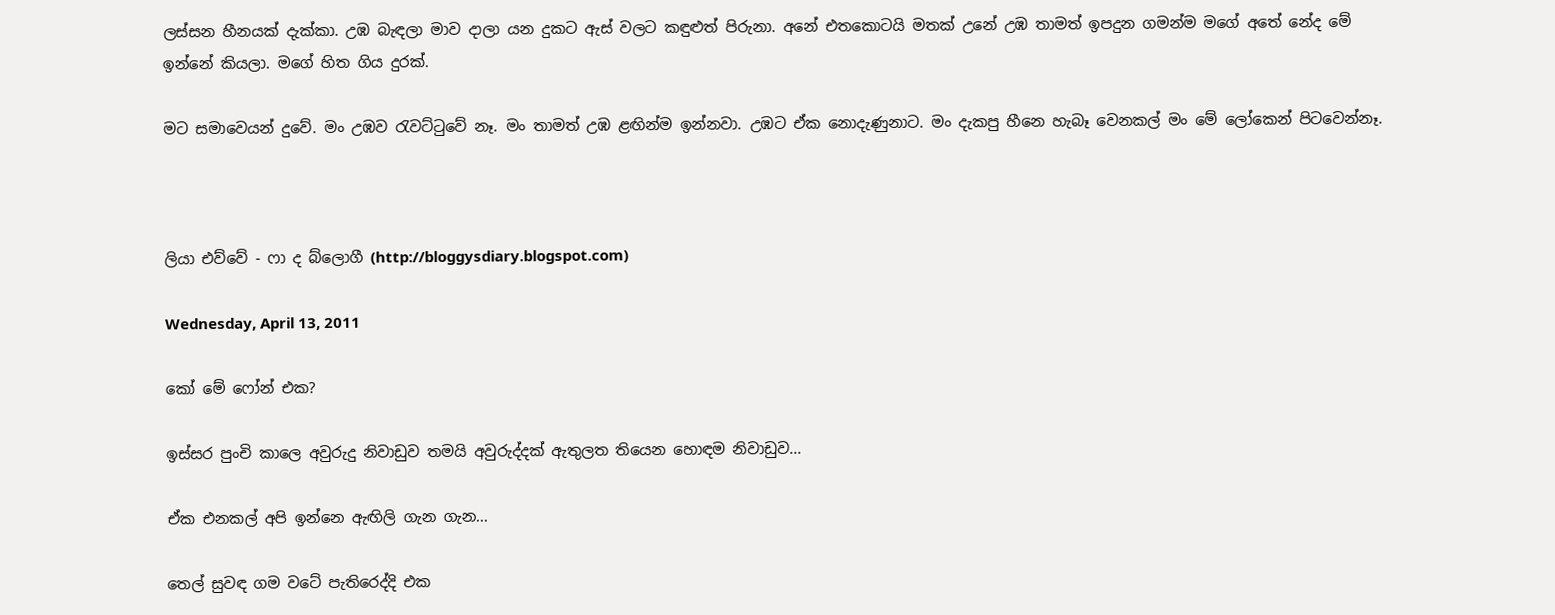ලස්සන හීනයක් දැක්කා. උඹ බැඳලා මාව දාලා යන දුකට ඇස් වලට කඳුළුත් පිරුනා. අනේ එතකොටයි මතක් උනේ උඹ තාමත් ඉපදුන ගමන්ම මගේ අතේ නේද මේ ඉන්නේ කියලා. මගේ හිත ගිය දුරක්.

මට සමාවෙයන් දුවේ. මං උඹව රැවට්ටුවේ නෑ. මං තාමත් උඹ ළඟින්ම ඉන්නවා. උඹට ඒක නොදැණුනාට. මං දැකපු හීනෙ හැබෑ වෙනකල් මං මේ ලෝකෙන් පිටවෙන්නෑ.



ලියා එව්වේ - ෆා ද බ්ලොගී (http://bloggysdiary.blogspot.com)

Wednesday, April 13, 2011

කෝ මේ ෆෝන් එක?

ඉස්සර පුංචි කාලෙ අවුරුදු නිවාඩුව තමයි අවුරුද්දක් ඇතුලත තියෙන හොඳම නිවාඩුව...

ඒක එනකල් අපි ඉන්නෙ ඇඟිලි ගැන ගැන...

තෙල් සුවඳ ගම වටේ පැතිරෙද්දි එක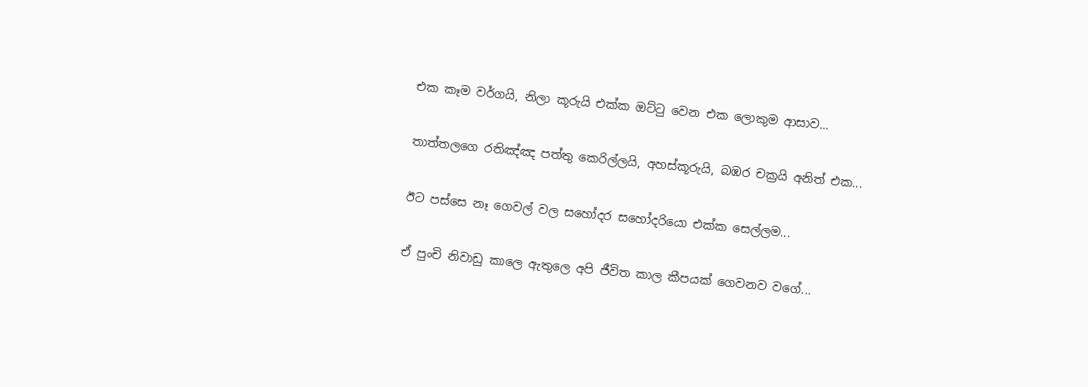එක කෑම වර්ගයි, නිලා කූරුයි එක්ක ඔට්ටු වෙන එක ලොකුම ආසාව...

තාත්තලගෙ රතිඤ්ඤ පත්තු කෙරිල්ලයි, අහස්කූරුයි, බඹර චක්‍රයි අනිත් එක...

ඊට පස්සෙ නෑ ගෙවල් වල සහෝදර සහෝදරියො එක්ක සෙල්ලම...

ඒ පුංචි නිවාඩු කාලෙ ඇතුලෙ අපි ජීවිත කාල කීපයක් ගෙවනව වගේ...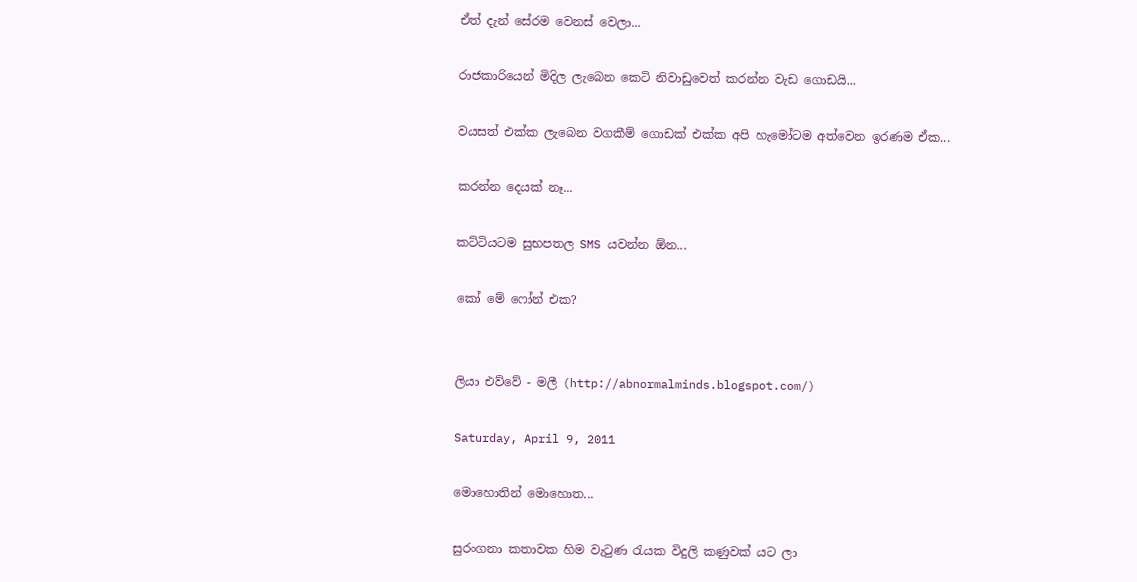ඒත් දැන් සේරම වෙනස් වෙලා...

රාජකාරියෙන් මිදිල ලැබෙන කෙටි නිවාඩුවෙත් කරන්න වැඩ ගොඩයි...

වයසත් එක්ක ලැබෙන වගකීම් ගොඩක් එක්ක අපි හැමෝටම අත්වෙන ඉරණම ඒක...

කරන්න දෙයක් නෑ...

කට්ටියටම සුභපතල SMS යවන්න ඕන...

කෝ මේ ෆෝන් එක?


ලියා එව්වේ - මලී (http://abnormalminds.blogspot.com/)

Saturday, April 9, 2011

මොහොතින් මොහොත...

සුරංගනා කතාවක හිම වැටුණ රැයක විදුලි කණුවක් යට ලා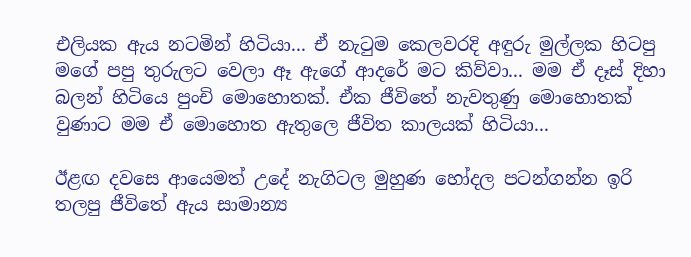එලියක ඇය නටමින් හිටියා... ඒ නැටුම කෙලවරදි අඳුරු මුල්ලක හිටපු මගේ පපු තුරුලට වෙලා ඈ ඇගේ ආදරේ මට කිව්වා... මම ඒ දෑස් දිහා බලන් හිටියෙ පුංචි මොහොතක්. ඒක ජීවිතේ නැවතුණු මොහොතක් වුණාට මම ඒ මොහොත ඇතුලෙ ජීවිත කාලයක් හිටියා...

ඊළඟ දවසෙ ආයෙමත් උදේ නැගිටල මුහුණ හෝදල පටන්ගන්න ඉරි තලපු ජීවිතේ ඇය සාමාන්‍ය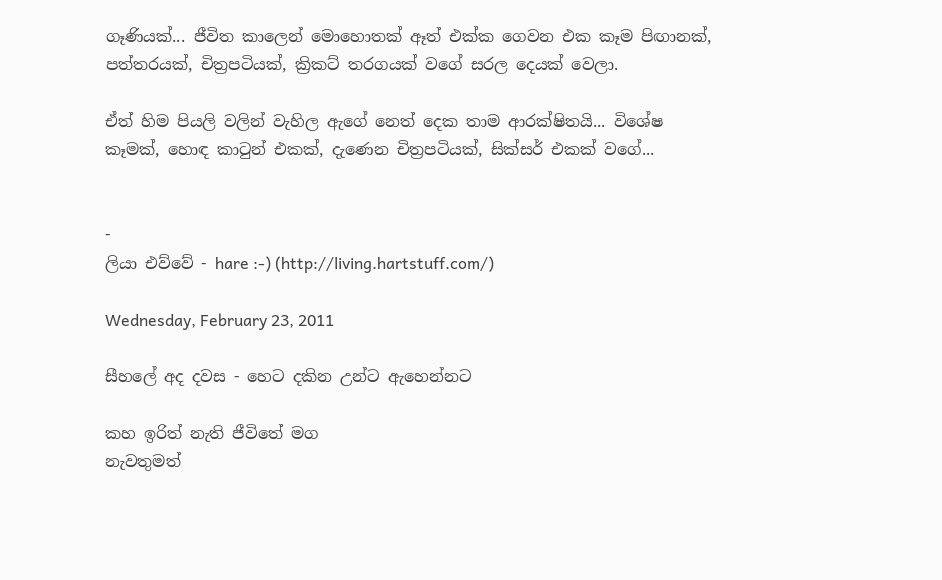ගෑණියක්... ජීවිත කාලෙන් මොහොතක් ඈත් එක්ක ගෙවන එක කෑම පිඟානක්, පත්තරයක්, චිත්‍රපටියක්, ක්‍රිකට් තරගයක් වගේ සරල දෙයක් වෙලා.

ඒත් හිම පියලි වලින් වැහිල ඇගේ නෙත් දෙක තාම ආරක්ෂිතයි... විශේෂ කෑමක්, හොඳ කාටුන් එකක්, දැණෙන චිත්‍රපටියක්, සික්සර් එකක් වගේ...


-
ලියා එව්වේ - hare :-) (http://living.hartstuff.com/)

Wednesday, February 23, 2011

සීහලේ අද දවස - හෙට දකින උන්ට ඇහෙන්නට

කහ ඉරිත් නැති ජීවිතේ මග
නැවතුමත්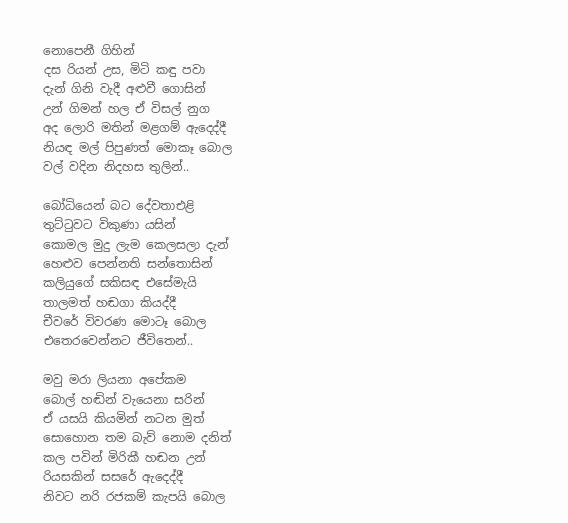නොපෙනී ගිහින්
දස රියන් උස, මිටි කඳු පවා
දැන් ගිනි වැදී අළුවී ගොසින්
උන් ගිමන් හල ඒ විසල් නුග
අද ලොරි මතින් මළගම් ඇදෙද්දී
නියඳ මල් පිපුණත් මොකෑ බොල
වල් වදින නිදහස තුලින්..

බෝධියෙන් බට දේවතාඑළි
තුට්ටුවට විකුණා යසින්
කොමල මුදු ලැම කෙලසලා දැන්
හෙළුව පෙන්නති සන්තොසින්
කලියුගේ සකිසඳ එසේමැයි
තාලමත් හඬගා කියද්දී
චීවරේ විවරණ මොටෑ බොල
එතෙරවෙන්නට ජීවිතෙන්..

මවු මරා ලියනා අපේකම
බොල් හඬින් වැයෙනා සරින්
ඒ යසයි කියමින් නටන මුත්
සොහොන තම බැව් නොම දනිත්
කල පවින් මිරිකී හඬන උන්
රියසකින් සසරේ ඇදෙද්දී
නිවට නරි රජකම් කැපයි බොල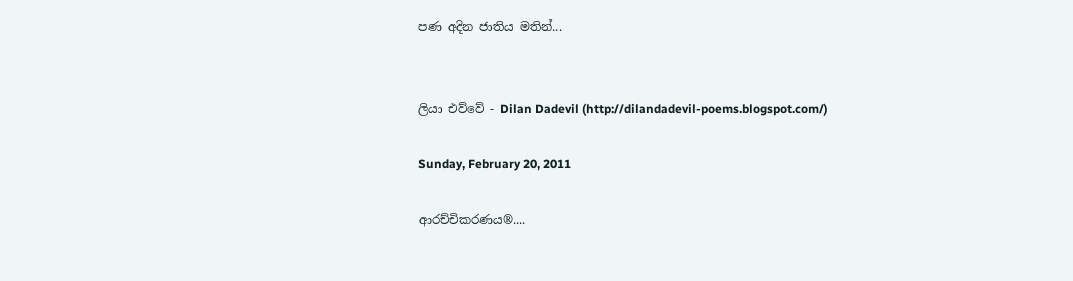පණ අදින ජාතිය මතින්...


ලියා එව්වේ - Dilan Dadevil (http://dilandadevil-poems.blogspot.com/)

Sunday, February 20, 2011

ආරච්චිකරණය®....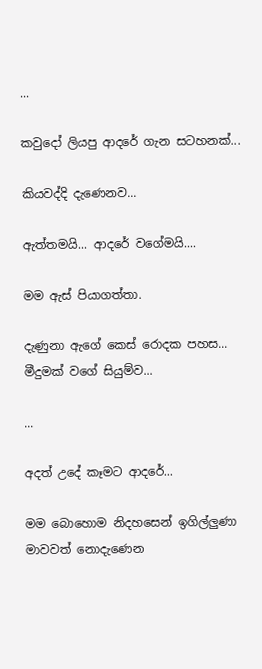...

කවුදෝ ලියපු ආදරේ ගැන සටහනක්...

කියවද්දි දැණෙනව...

ඇත්තමයි... ආදරේ වගේමයි....

මම ඇස් පියාගත්තා.

දැණුනා ඇගේ කෙස් රොදක පහස... මීදුමක් වගේ සියුම්ව...

...

අදත් උදේ කෑමට ආදරේ...

මම බොහොම නිදහසෙන් ඉගිල්ලුණා මාවවත් නොදැණෙන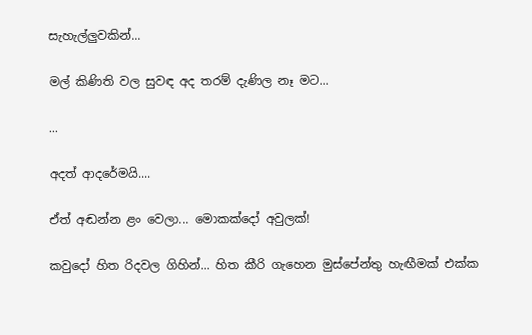සැහැල්ලුවකින්...

මල් කිණිති වල සුවඳ අද තරම් දැණිල නෑ මට...

...

අදත් ආදරේමයි....

ඒත් අඬන්න ළං වෙලා... මොකක්දෝ අවුලක්!

කවුදෝ හිත රිදවල ගිහින්... හිත කීරි ගැහෙන මුස්පේන්තු හැඟීමක් එක්ක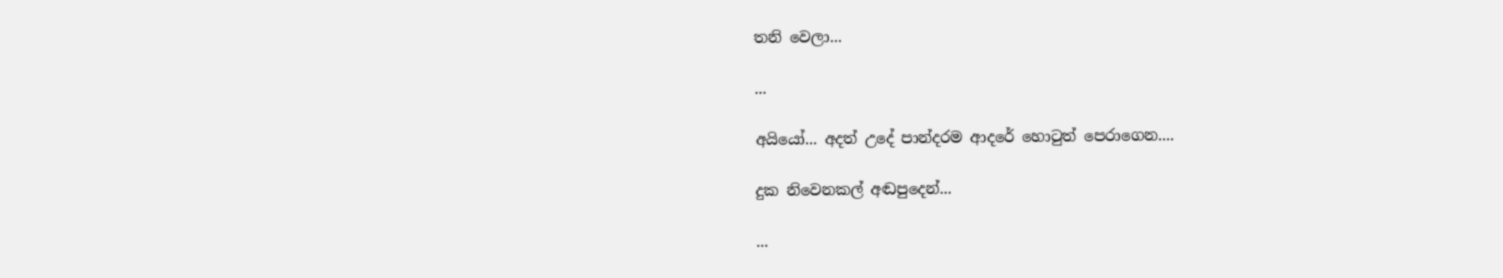තනි වෙලා...

...

අයියෝ... අදත් උදේ පාන්දරම ආදරේ හොටුත් පෙරාගෙන....

දුක නිවෙනකල් අඬපුදෙන්...

...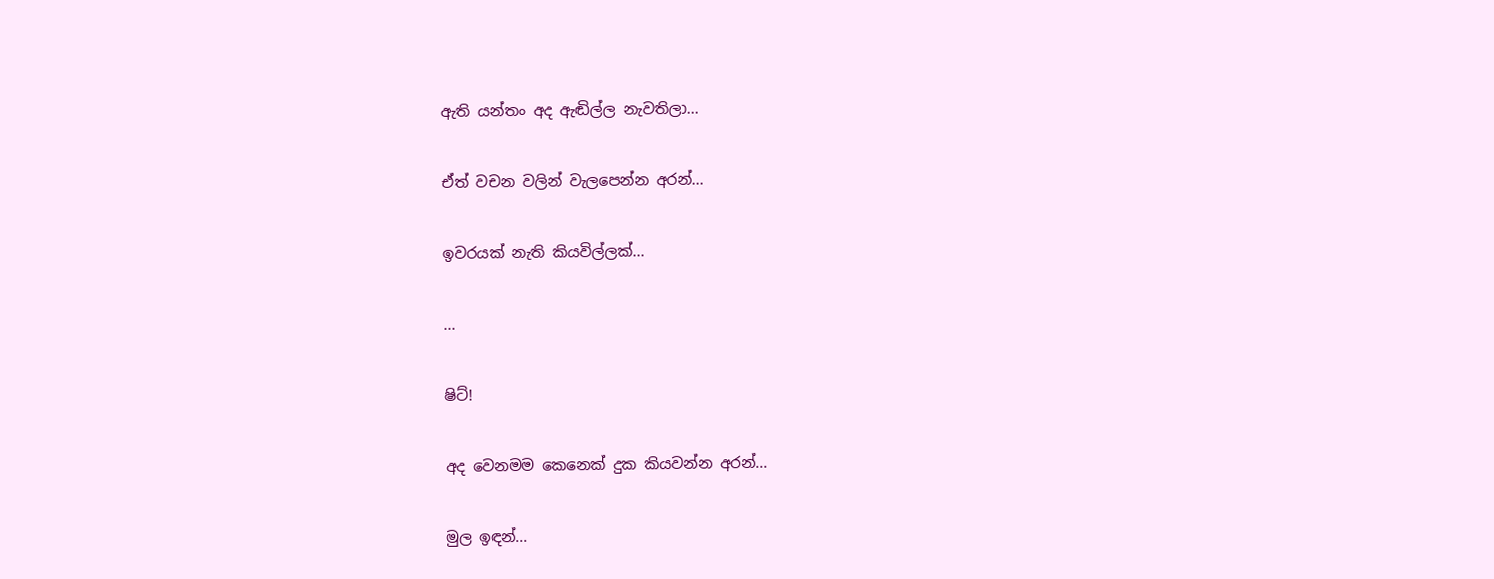ඇති යන්තං අද ඇඬිල්ල නැවතිලා...

ඒත් වචන වලින් වැලපෙන්න අරන්...

ඉවරයක් නැති කියවිල්ලක්...

...

ෂිට්!

අද වෙ‍නමම කෙනෙක් දුක කියවන්න අරන්...

මුල ඉඳන්...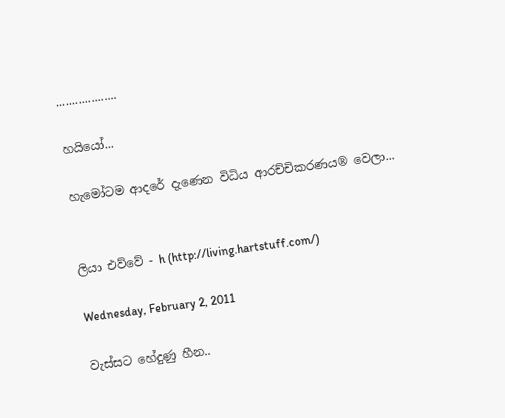...................

හයියෝ...

හැමෝටම ආදරේ දැණෙන විධිය ආරච්චිකරණය® වෙලා...


ලියා එව්වේ - h (http://living.hartstuff.com/)

Wednesday, February 2, 2011

වැස්සට හේදුණු හීන..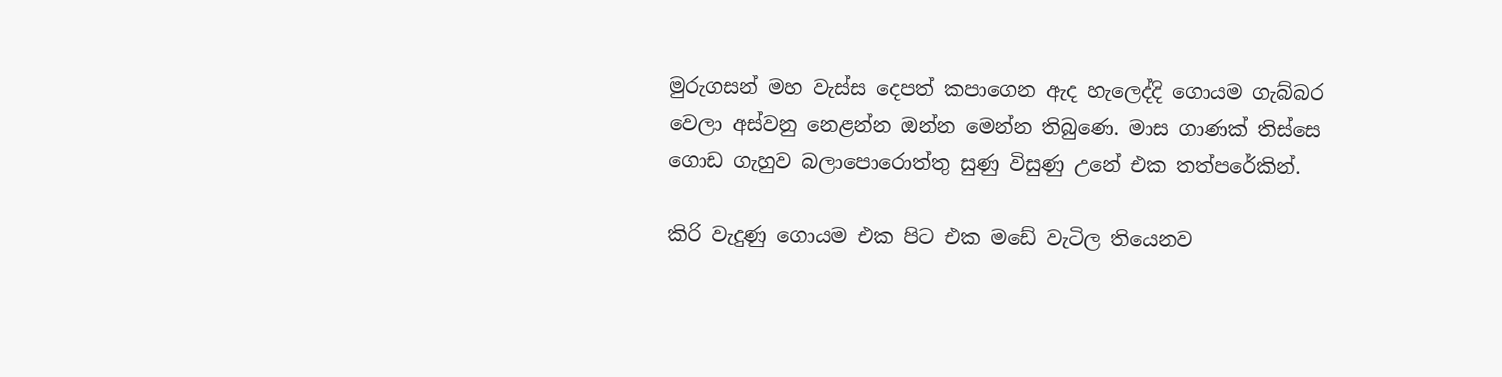මුරුගසන් මහ වැස්ස දෙපත් කපාගෙන ඇද හැලෙද්දි ගොයම ගැබ්බර වෙලා අස්වනු නෙළන්න ඔන්න මෙන්න තිබුණෙ. මාස ගාණක් තිස්සෙ ගොඩ ගැහුව බලාපොරොත්තු සුණු විසුණු උනේ එක තත්පරේකින්.

කිරි වැදුණු ගොයම එක පිට එක මඩේ වැටිල තියෙනව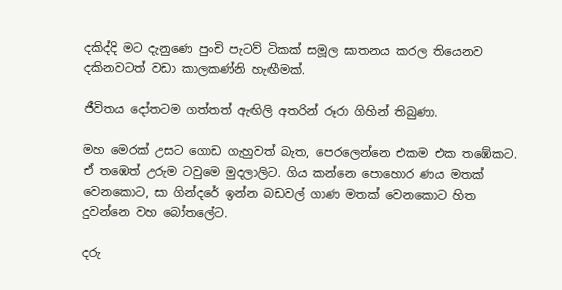දකිද්දි මට දැනුණෙ පුංචි පැටව් ටිකක් සමූල ඝාතනය කරල තියෙනව දකිනවටත් වඩා කාලකණ්නි හැඟීමක්.

ජීවිතය දෝතටම ගත්තත් ඇඟිලි අතරින් රූරා ගිහින් තිබුණා.

මහ මෙරක් උසට ගොඩ ගැහුවත් බැත, පෙරලෙන්නෙ එකම එක තඹේකට. ඒ තඹෙත් උරුම ටවුමෙ මුදලාලිට. ගිය කන්නෙ පොහොර ණය මතක් වෙනකොට, සා ගින්දරේ ඉන්න බඩවල් ගාණ මතක් වෙනකොට හිත දුවන්නෙ වහ බෝතලේට.

දරු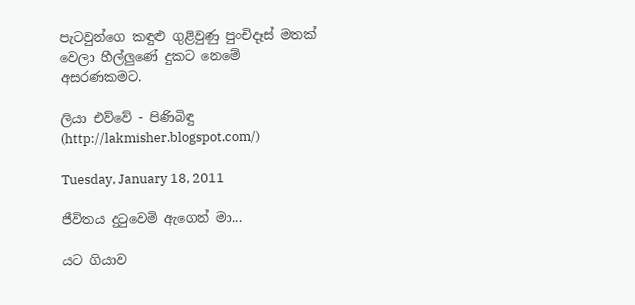පැටවුන්ගෙ කඳුළු ගුළිවුණු පුංචිදෑස් මතක් වෙලා හීල්ලුණේ දුකට නෙමේ අසරණකමට.

ලියා එව්වේ - පිණිබිඳු (http://lakmisher.blogspot.com/)

Tuesday, January 18, 2011

ජීවිතය දු‍ටුවෙමි ඇගෙන් මා...

යට ගියාව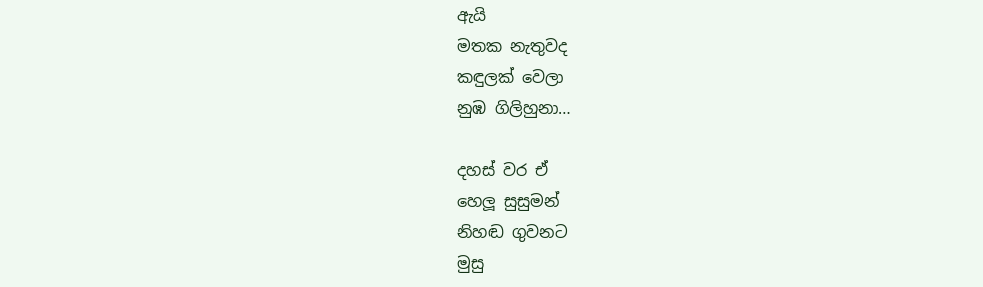ඇයි
මතක නැතුවද
කඳුලක් වෙලා
නුඹ ගිලිහුනා…

දහස් වර ඒ
හෙලූ සුසුමන්
නිහඬ ගුවනට
මුසු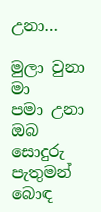උනා…

මුලා වුනා මා
පමා උනා ඔබ
සොදුරු පැතුමන්
බොඳ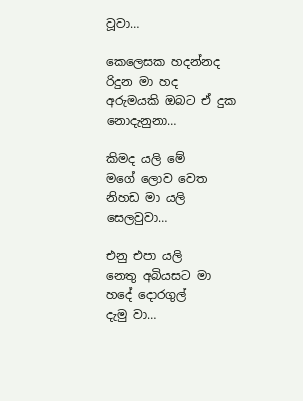වූවා…

කෙලෙසක හදන්නද
රිදුන මා හද
අරුමයකි ඔබට ඒ දුක
නොදැනුනා…

කිමද යලි මේ
මගේ ලොව වෙත
නිහඩ මා යලි
සෙලවුවා…

එනු එපා යලි
නෙතු අබියසට මා
හදේ දොරගුල්
දැමු වා…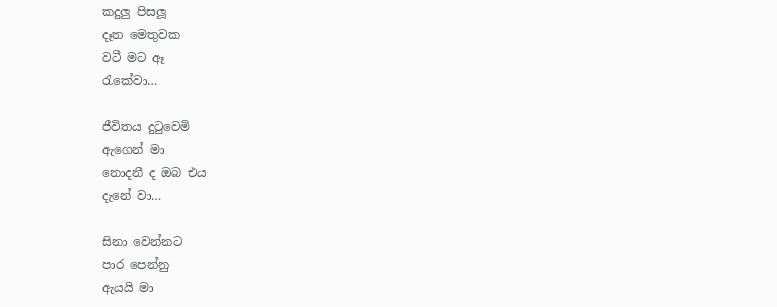කදුලු පිසලූ
දෑත මෙතුවක
වටී මට ඈ
රැකේවා…

ජීවිතය දු‍ටුවෙමි
ඇගෙන් මා
නොදනී ද ඔබ එය
දැනේ වා…

සිනා වෙන්නට
පාර පෙන්නු
ඇයයි මා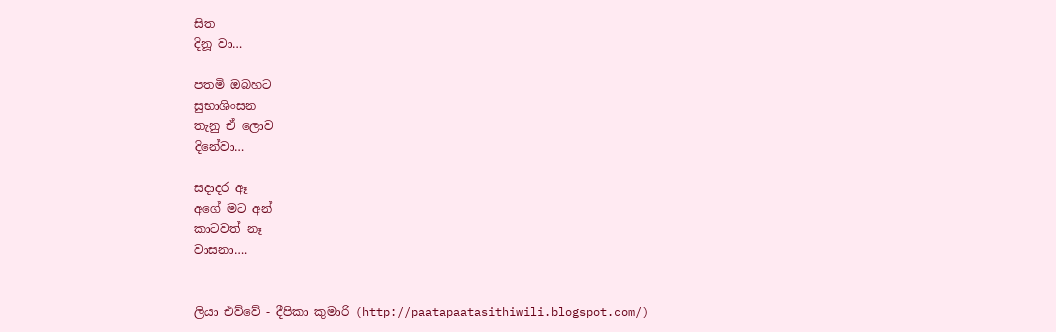සිත
දිනූ වා…

පතමි ඔබහට
සුභාශිංසන
තැනු ඒ ලොව
දිනේවා…

සදාදර ඈ
අගේ මට අන්
කාටවත් නෑ
වාසනා….


ලියා එව්වේ - දීපිකා කුමාරි (http://paatapaatasithiwili.blogspot.com/)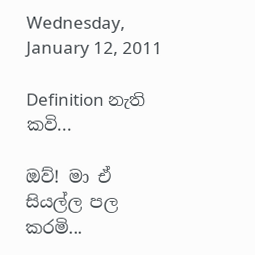Wednesday, January 12, 2011

Definition නැති කවි...

ඔව්! මා ඒ සියල්ල පල කරමි...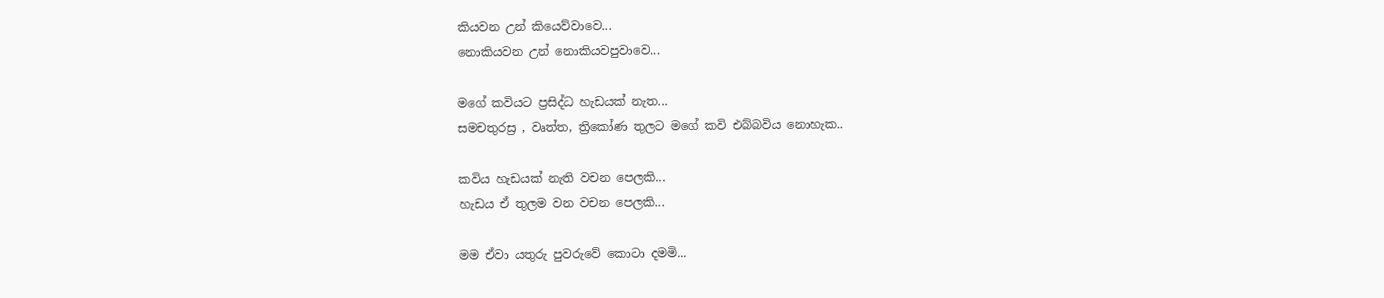කියවන උන් කියෙව්වාවෙ...
නොකිය‍වන උන් නොකියවපුවාවෙ...

මගේ කවියට ප්‍රසිද්ධ හැඩයක් නැත...
සමචතුරස්‍ර , වෘත්ත, ත්‍රිකෝණ තුලට මගේ කවි එබ්බවිය නොහැක..

කවිය හැඩයක් නැති වචන පෙලකි...
හැඩය ඒ තුලම වන වචන පෙලකි...

මම ඒවා යතුරු පුවරුවේ කොටා දමමි...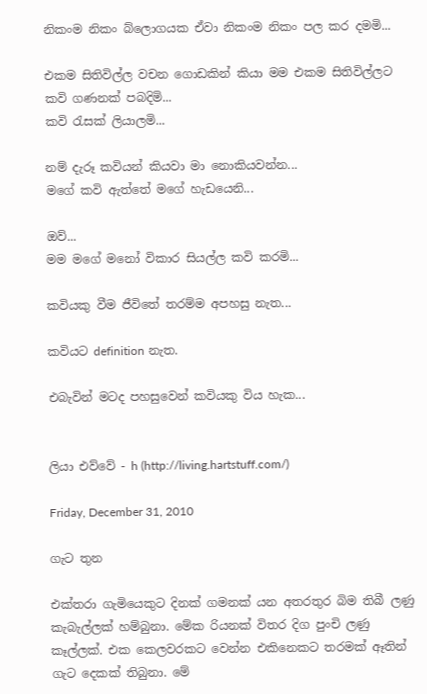නිකංම නිකං බ්ලොගයක ඒවා නිකංම නිකං පල කර දමමි...

එකම සිතිවිල්ල වචන ගොඩකින් කියා මම එකම සිතිවිල්ලට කවි ගණනක් පබදිමි...
කවි රැසක් ලියාලමි...

නම් දැරූ කවියන් කියවා මා නොකියවන්න...
මගේ කවි ඇත්තේ මගේ හැඩයෙනි...

ඔව්...
මම මගේ මනෝ විකාර සියල්ල කවි කරමි...

කවියකු වීම ජීවිතේ තරම්ම අපහසු නැත...

කවිය‍ට definition නැත.

එබැවින් මටද පහසුවෙන් කවියකු විය හැක...


ලියා එව්වේ - h (http://living.hartstuff.com/)

Friday, December 31, 2010

ගැට තුන

එක්තරා ගැමියෙකුට දිනක් ගමනක් යන අතරතුර බිම තිබී ලණු කැබැල්ලක් හම්බුනා. මේක රියනක් විතර දිග පුංචි ලණු කෑල්ලක්. එක කෙලවරකට වෙන්න එකිනෙකට තරමක් ඈතින් ගැට දෙකක් තිබුනා. මේ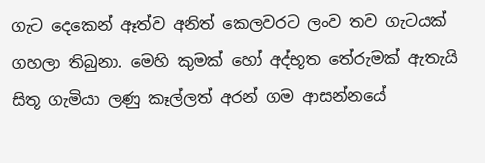ගැට දෙකෙන් ඈත්ව අනිත් කෙලවරට ලංව තව ගැටයක් ගහලා තිබුනා. මෙහි කුමක් හෝ අද්භූත තේරුමක් ඇතැයි සිතූ ගැමියා ලණු කෑල්ලත් අරන් ගම ආසන්නයේ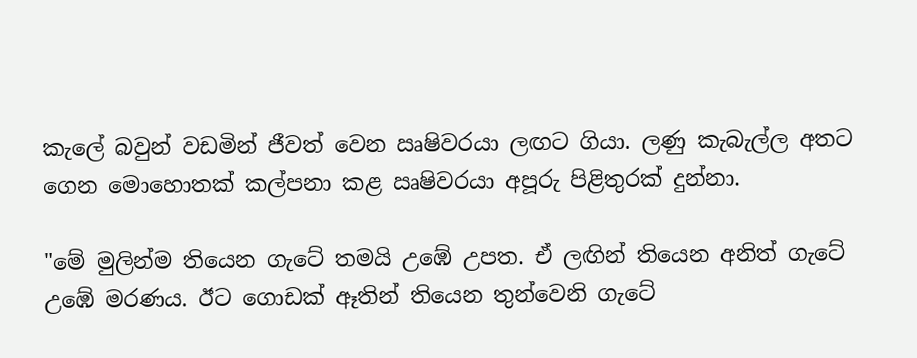කැලේ බවුන් වඩමින් ජීවත් වෙන ඍෂිවරයා ලඟට ගියා. ලණු කැබැල්ල අතට ගෙන මොහොතක් කල්පනා කළ ඍෂිවරයා අපූරු පිළිතුරක් දුන්නා.

"මේ මුලින්ම තියෙන ගැටේ තමයි උඹේ උපත. ඒ ලඟින් තියෙන අනිත් ගැටේ උඹේ මරණය. ඊට ගොඩක් ඈතින් තියෙන තුන්වෙනි ගැටේ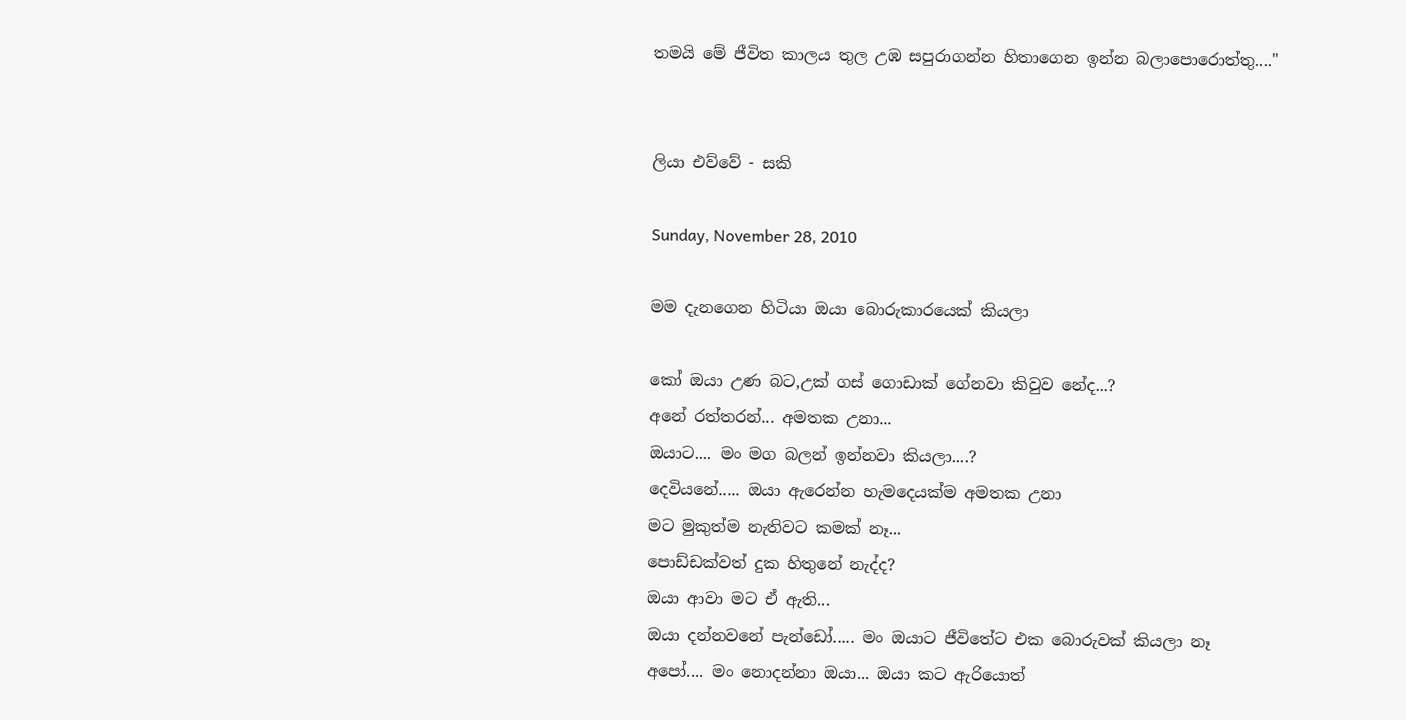තමයි මේ ජීවිත කාලය තුල උඹ සපුරාගන්න හිතාගෙන ඉන්න බලාපොරොත්තු...."


ලියා එව්වේ - සකි

Sunday, November 28, 2010

මම දැනගෙන හිටියා ඔයා බොරුකාරයෙක් කියලා

කෝ ඔයා උණ බට,උක් ගස් ගොඩාක් ගේනවා කිවුව නේද...?
අනේ රත්තරන්... අමතක උනා...
ඔයාට.... මං මග බලන් ඉන්නවා කියලා....?
දෙවියනේ..... ඔයා ඇරෙන්න හැමදෙයක්ම අමතක උනා
මට මුකුත්ම නැතිවට කමක් නෑ...
පොඩ්ඩක්වත් දුක හිතුනේ නැද්ද?
ඔයා ආවා මට ඒ ඇති...
ඔයා දන්නවනේ පැන්ඩෝ..... මං ඔයාට ජීවිතේට එක බොරුවක් කියලා නෑ
අපෝ.... මං නොදන්නා ඔයා... ඔයා කට ඇරියොත්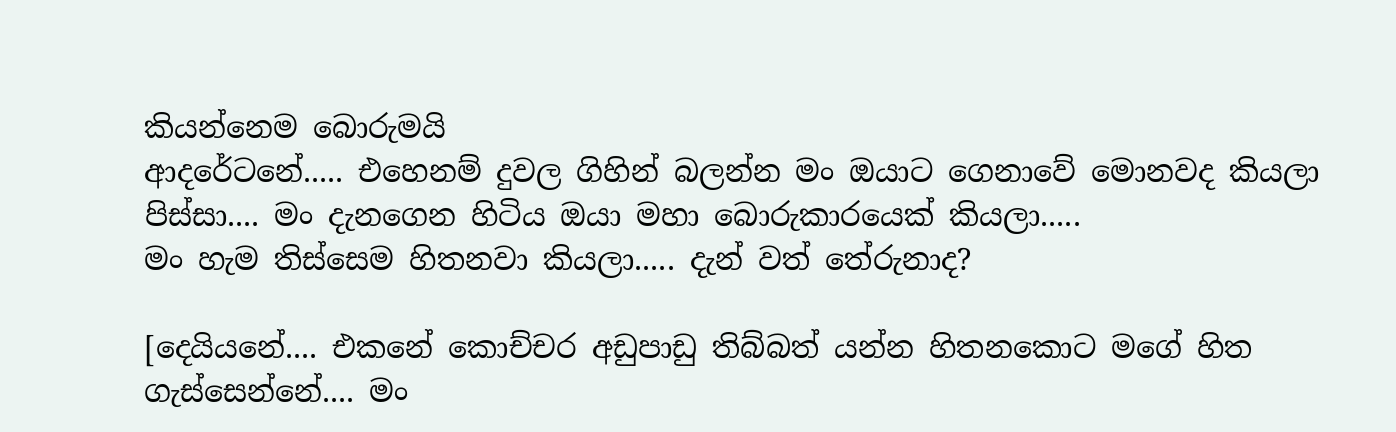කියන්නෙම බොරුමයි
ආදරේටනේ..... එහෙනම් දුවල ගිහින් බලන්න මං ඔයාට ගෙනාවේ මොනවද කියලා
පිස්සා.... මං දැනගෙන හිටිය ඔයා මහා බොරුකාරයෙක් කියලා.....
මං හැම තිස්සෙම හිතනවා කියලා..... දැන් වත් තේරුනාද?

[දෙයියනේ.... එකනේ කොච්චර අඩුපාඩු තිබ්බත් යන්න හිතනකොට මගේ හිත ගැස්සෙන්නේ.... මං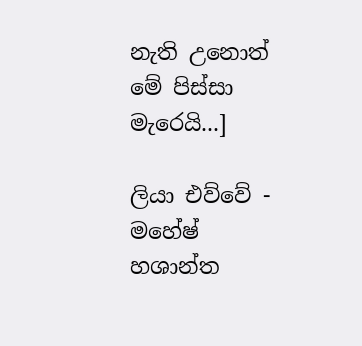නැති උනොත් මේ පිස්සා මැරෙයි...]

ලියා එව්වේ - මහේෂ් හශාන්ත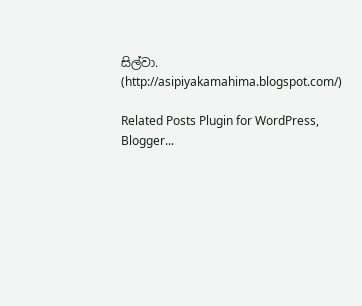සිල්වා. (http://asipiyakamahima.blogspot.com/)

Related Posts Plugin for WordPress, Blogger...